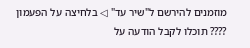מוזמנים להירשם ל"שיר עד" ◁ בלחיצה על הפעמון ???? תוכלו לקבל הודעה על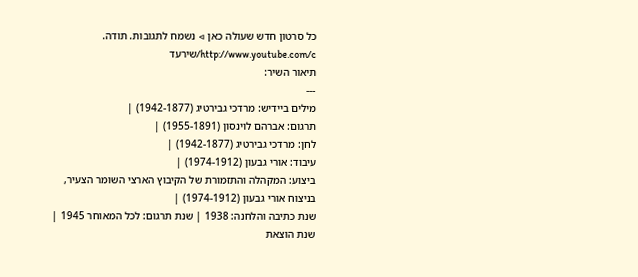כל סרטון חדש שעולה כאן ◁ נשמח לתגובות. תודה. http://www.youtube.com/c/שירעד
תיאור השיר:
---
מילים ביידיש: מרדכי גבירטיג (1942-1877) |
תרגום: אברהם לוינסון (1955-1891) |
לחן: מרדכי גבירטיג (1942-1877) |
עיבוד: אורי גבעון (1974-1912) |
ביצוע: המקהלה והתזמורת של הקיבוץ הארצי השומר הצעיר, בניצוח אורי גבעון (1974-1912) |
שנת כתיבה והלחנה: 1938 | שנת תרגום: לכל המאוחר 1945 | שנת הוצאת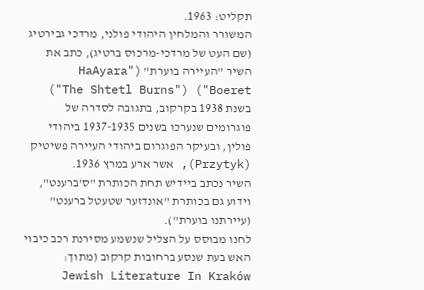תקליט: 1963.
המשורר והמלחין היהודי פולני, מרדכי גבירטיג (שם העט של מרדכי-מרכוס בּרטיג), כתב את השיר "העיירה בוערת" ("HaAyara Boeret") ("The Shtetl Burns") בשנת 1938 בקרקוב, בתגובה לסדרה של פוגרומים שנערכו בשנים 1937-1935 ביהודי פולין, ובעיקר הפוגרום ביהודי העיירה פשיטיק (Przytyk), אשר ארע במרץ 1936.
השיר נכתב ביידיש תחת הכותרת "ס'ברענט", וידוע גם בכותרת "אונדזער שטעטל ברענט" (עיירתנו בוערת").
לחנו מבוסס על הצליל שנשמע מסירנת רכב כיבוי האש בעת שנסע ברחובות קרקוב (מתוך: Jewish Literature In Kraków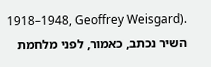1918–1948, Geoffrey Weisgard).
השיר נכתב, כאמור, לפני מלחמת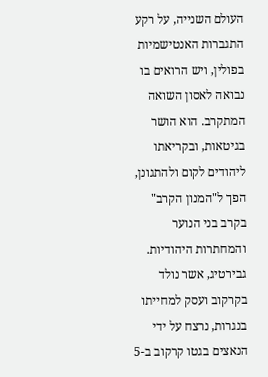העולם השנייה, על רקע התגברות האנטישמיות בפולין, ויש הרואים בו נבואה לאסון השואה המתקרב. הוא הושר בגיטאות, ובקריאתו ליהודים לקום ולהתגונן, הפך ל"המנון הקרב" בקרב בני הנוער והמחתרות היהודיות.
גבירטיג, אשר נולד בקרקוב ועסק למחייתו בנגרות, נרצח על ידי הנאצים בגטו קרקוב ב-5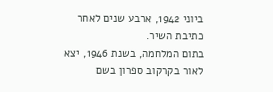ביוני 1942, ארבע שנים לאחר כתיבת השיר.
בתום המלחמה, בשנת 1946, יצא לאור בקרקוב ספרון בשם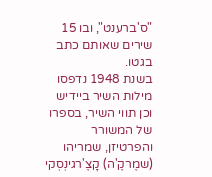"ס'ברענט", ובו 15 שירים שאותם כתב בגטו.
בשנת 1948 נדפסו מילות השיר ביידיש וכן תווי השיר, בספרו של המשורר והפרטיזן, שמריהו (שמֶרקֶ'ה) קָצֶ'רגינְסְקי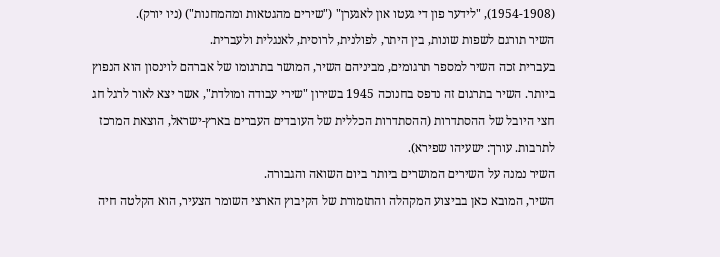(1954-1908), "לידער פון די געטו און לאגערן" ("שירים מהגטאות ומהמחנות") (ניו יורק).
השיר תורגם לשפות שונות, בין היתר, לפולנית, לרוסית, לאנגלית ולעברית.
בעברית זכה השיר למספר תרגומים, מביניהם השיר, המושר בתרגומו של אברהם לוינסון הוא הנפוץ ביותר. השיר בתרגום זה נדפס בחנוכה 1945 בשירון "שירי עבודה ומולדת", אשר יצא לאור לרגל חג חצי היובל של ההסתדרות (ההסתדרות הכללית של העובדים העברים בארץ-ישראל, הוצאת המרכז לתרבות. עורך: ישעיהו שפירא).
השיר נמנה על השירים המושרים ביותר ביום השואה והגבורה.
השיר, המובא כאן בביצוע המקהלה והתזמורת של הקיבוץ הארצי השומר הצעיר, הוא הקלטה חיה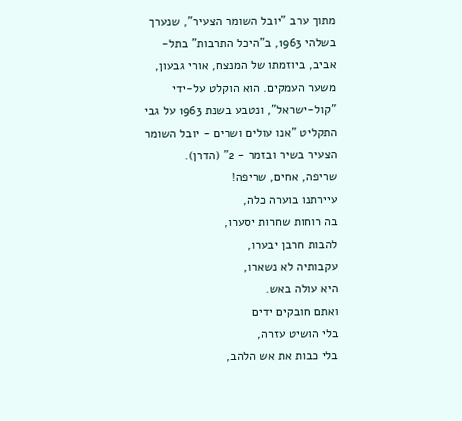מתוך ערב "יובל השומר הצעיר", שנערך בשלהי 1963, ב"היכל התרבות" בתל-אביב, ביוזמתו של המנצח, אורי גבעון, משער העמקים. הוא הוקלט על-ידי "קול-ישראל", ונטבע בשנת 1963 על גבי התקליט "אנו עולים ושרים - יובל השומר הצעיר בשיר ובזמר - 2" (הדרן).
שריפה, אחים, שריפה!
עיירתנו בוערה כלה,
בה רוחות שחרות יסערו,
להבות חרבן יבערו,
עקבותיה לא נשארו,
היא עולה באש.
ואתם חובקים ידים
בלי הושיט עזרה,
בלי כבות את אש הלהב,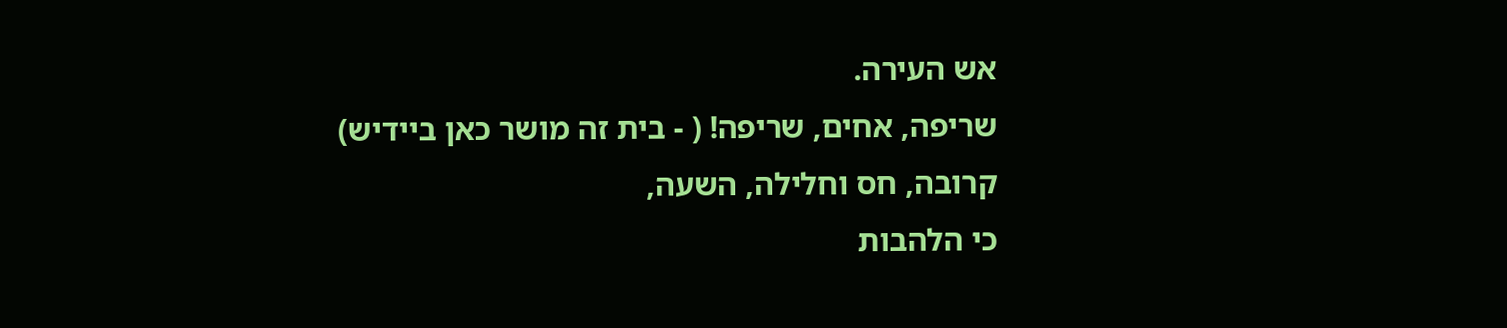אש העירה.
שריפה, אחים, שריפה! ( - בית זה מושר כאן ביידיש)
קרובה, חס וחלילה, השעה,
כי הלהבות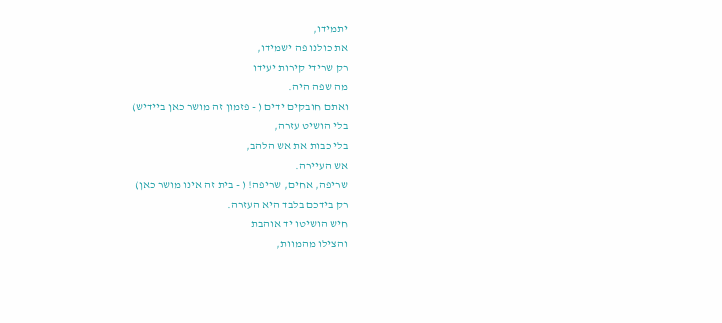יתמידו,
את כולנו פה ישמידו,
רק שרידי קירות יעידו
מה שפה היה.
ואתם חובקים ידים ( - פזמון זה מושר כאן ביידיש)
בלי הושיט עזרה,
בלי כבות את אש הלהב,
אש העיירה.
שריפה, אחים, שריפה! ( - בית זה אינו מושר כאן)
רק בידכם בלבד היא העזרה.
חיש הושיטו יד אוהבת
והצילו מהמוות,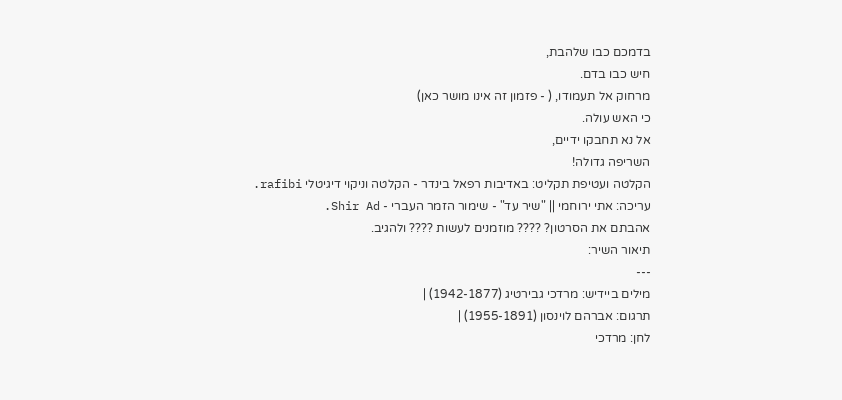בדמכם כבו שלהבת,
חיש כבו בדם.
מרחוק אל תעמודו, ( - פזמון זה אינו מושר כאן)
כי האש עולה.
אל נא תחבקו ידיים,
השריפה גדולה!
הקלטה ועטיפת תקליט: באדיבות רפאל בינדר - הקלטה וניקוי דיגיטלי rafibi.
עריכה: אתי ירוחמי || "שיר עד" - שימור הזמר העברי - Shir Ad.
אהבתם את הסרטון? ???? מוזמנים לעשות ???? ולהגיב.
תיאור השיר:
---
מילים ביידיש: מרדכי גבירטיג (1942-1877) |
תרגום: אברהם לוינסון (1955-1891) |
לחן: מרדכי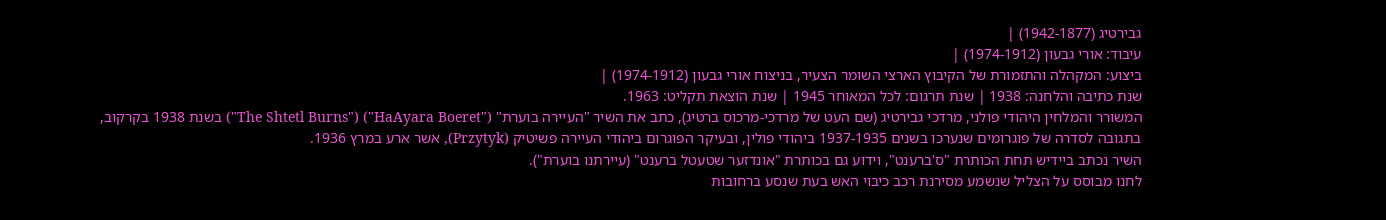גבירטיג (1942-1877) |
עיבוד: אורי גבעון (1974-1912) |
ביצוע: המקהלה והתזמורת של הקיבוץ הארצי השומר הצעיר, בניצוח אורי גבעון (1974-1912) |
שנת כתיבה והלחנה: 1938 | שנת תרגום: לכל המאוחר 1945 | שנת הוצאת תקליט: 1963.
המשורר והמלחין היהודי פולני, מרדכי גבירטיג (שם העט של מרדכי-מרכוס בּרטיג), כתב את השיר "העיירה בוערת" ("HaAyara Boeret") ("The Shtetl Burns") בשנת 1938 בקרקוב, בתגובה לסדרה של פוגרומים שנערכו בשנים 1937-1935 ביהודי פולין, ובעיקר הפוגרום ביהודי העיירה פשיטיק (Przytyk), אשר ארע במרץ 1936.
השיר נכתב ביידיש תחת הכותרת "ס'ברענט", וידוע גם בכותרת "אונדזער שטעטל ברענט" (עיירתנו בוערת").
לחנו מבוסס על הצליל שנשמע מסירנת רכב כיבוי האש בעת שנסע ברחובות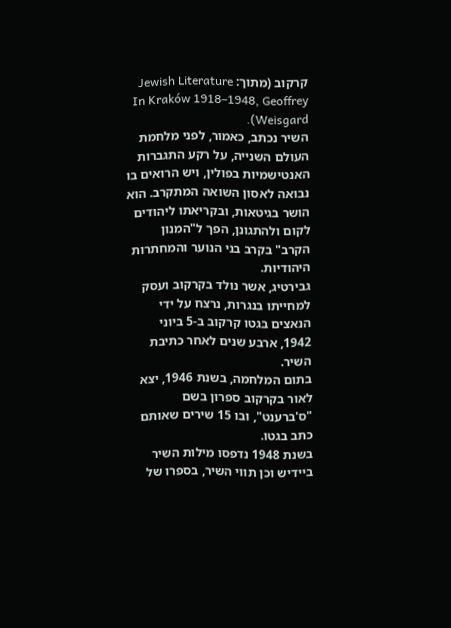קרקוב (מתוך: Jewish Literature In Kraków 1918–1948, Geoffrey Weisgard).
השיר נכתב, כאמור, לפני מלחמת העולם השנייה, על רקע התגברות האנטישמיות בפולין, ויש הרואים בו נבואה לאסון השואה המתקרב. הוא הושר בגיטאות, ובקריאתו ליהודים לקום ולהתגונן, הפך ל"המנון הקרב" בקרב בני הנוער והמחתרות היהודיות.
גבירטיג, אשר נולד בקרקוב ועסק למחייתו בנגרות, נרצח על ידי הנאצים בגטו קרקוב ב-5 ביוני 1942, ארבע שנים לאחר כתיבת השיר.
בתום המלחמה, בשנת 1946, יצא לאור בקרקוב ספרון בשם "ס'ברענט", ובו 15 שירים שאותם כתב בגטו.
בשנת 1948 נדפסו מילות השיר ביידיש וכן תווי השיר, בספרו של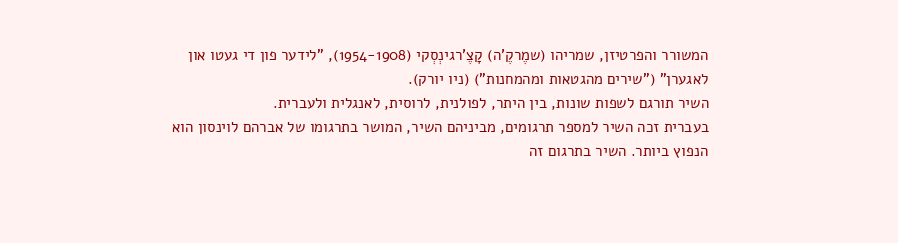המשורר והפרטיזן, שמריהו (שמֶרקֶ'ה) קָצֶ'רגינְסְקי (1954-1908), "לידער פון די געטו און לאגערן" ("שירים מהגטאות ומהמחנות") (ניו יורק).
השיר תורגם לשפות שונות, בין היתר, לפולנית, לרוסית, לאנגלית ולעברית.
בעברית זכה השיר למספר תרגומים, מביניהם השיר, המושר בתרגומו של אברהם לוינסון הוא הנפוץ ביותר. השיר בתרגום זה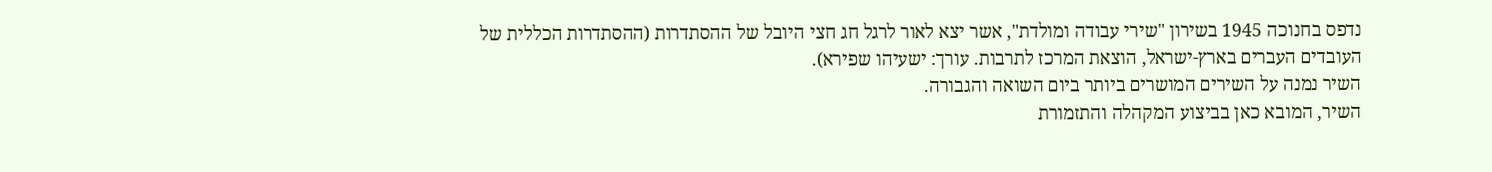נדפס בחנוכה 1945 בשירון "שירי עבודה ומולדת", אשר יצא לאור לרגל חג חצי היובל של ההסתדרות (ההסתדרות הכללית של העובדים העברים בארץ-ישראל, הוצאת המרכז לתרבות. עורך: ישעיהו שפירא).
השיר נמנה על השירים המושרים ביותר ביום השואה והגבורה.
השיר, המובא כאן בביצוע המקהלה והתזמורת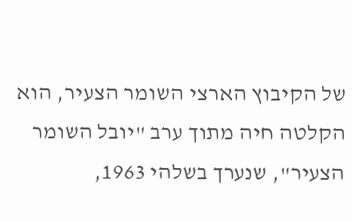של הקיבוץ הארצי השומר הצעיר, הוא הקלטה חיה מתוך ערב "יובל השומר הצעיר", שנערך בשלהי 1963,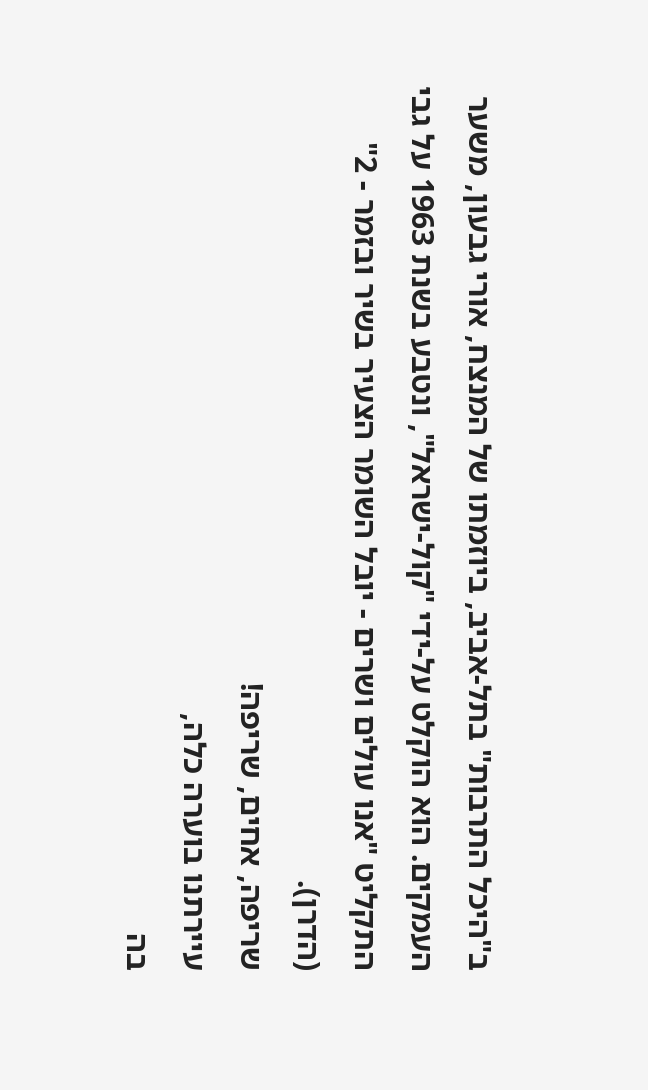ב"היכל התרבות" בתל-אביב, ביוזמתו של המנצח, אורי גבעון, משער העמקים. הוא הוקלט על-ידי "קול-ישראל", ונטבע בשנת 1963 על גבי התקליט "אנו עולים ושרים - יובל השומר הצעיר בשיר ובזמר - 2" (הדרן).
שריפה, אחים, שריפה!
עיירתנו בוערה כלה,
בה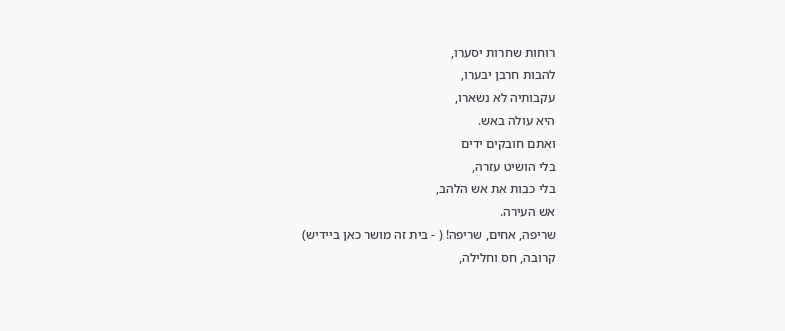רוחות שחרות יסערו,
להבות חרבן יבערו,
עקבותיה לא נשארו,
היא עולה באש.
ואתם חובקים ידים
בלי הושיט עזרה,
בלי כבות את אש הלהב,
אש העירה.
שריפה, אחים, שריפה! ( - בית זה מושר כאן ביידיש)
קרובה, חס וחלילה,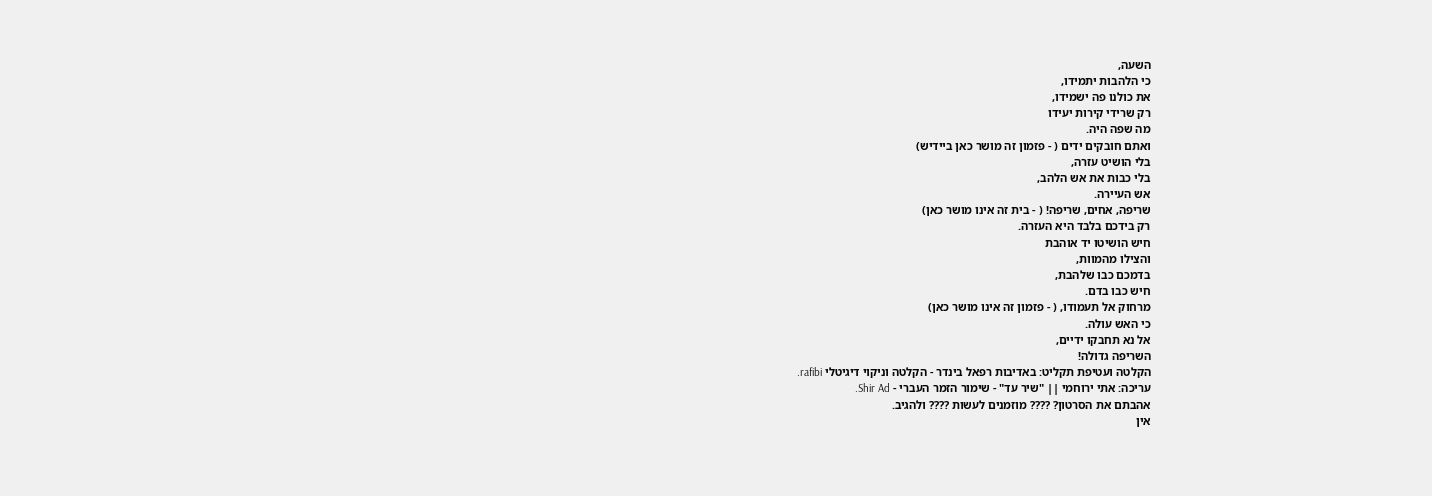השעה,
כי הלהבות יתמידו,
את כולנו פה ישמידו,
רק שרידי קירות יעידו
מה שפה היה.
ואתם חובקים ידים ( - פזמון זה מושר כאן ביידיש)
בלי הושיט עזרה,
בלי כבות את אש הלהב,
אש העיירה.
שריפה, אחים, שריפה! ( - בית זה אינו מושר כאן)
רק בידכם בלבד היא העזרה.
חיש הושיטו יד אוהבת
והצילו מהמוות,
בדמכם כבו שלהבת,
חיש כבו בדם.
מרחוק אל תעמודו, ( - פזמון זה אינו מושר כאן)
כי האש עולה.
אל נא תחבקו ידיים,
השריפה גדולה!
הקלטה ועטיפת תקליט: באדיבות רפאל בינדר - הקלטה וניקוי דיגיטלי rafibi.
עריכה: אתי ירוחמי || "שיר עד" - שימור הזמר העברי - Shir Ad.
אהבתם את הסרטון? ???? מוזמנים לעשות ???? ולהגיב.
אין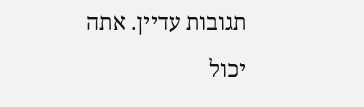תגובות עדיין. אתה יכול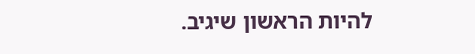להיות הראשון שיגיב.